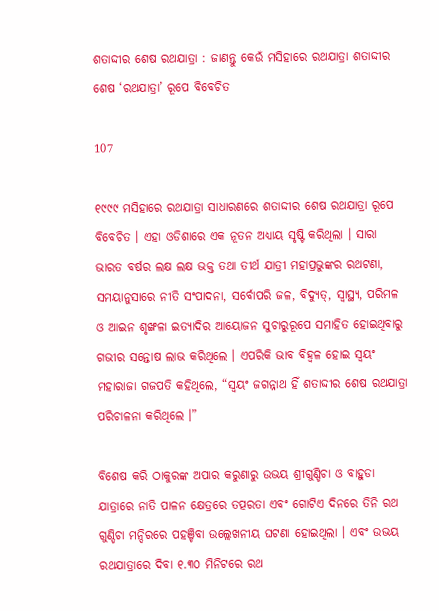ଶତାଦ୍ଦୀର ଶେଷ ରଥଯାତ୍ରା : ଜାଣନ୍ତୁ କେଉଁ ମସିହାରେ ରଥଯାତ୍ରା ଶତାଦ୍ଦୀର ଶେଷ ‘ରଥଯାତ୍ରା’ ରୂପେ ବିବେଚିତ

107

୧୯୯୯ ମସିହାରେ ରଥଯାତ୍ରା ସାଧାରଣରେ ଶତାଦ୍ଦୀର ଶେଷ ରଥଯାତ୍ରା ରୂପେ ବିବେଚିତ । ଏହା ଓଡିଶାରେ ଏକ ନୂତନ ଅଧ୍ୟାୟ ସୃଷ୍ଟି କରିଥିଲା । ସାରା ଭାରତ ବର୍ଷର ଲକ୍ଷ ଲକ୍ଷ ଭକ୍ତ ତଥା ତୀର୍ଥ ଯାତ୍ରୀ ମହାପ୍ରଭୁଙ୍କର ରଥଟଣା, ସମୟାନୁସାରେ ନୀତି ସଂପାଦନା, ସର୍ବୋପରି ଜଳ, ବିଦ୍ୟୁତ୍, ସ୍ୱାସ୍ଥ୍ୟ, ପରିମଳ ଓ ଆଇନ ଶୃଙ୍ଖଳା ଇତ୍ୟାଦିର ଆୟୋଜନ ସୁଚାରୁରୂପେ ସମାହିତ ହୋଇଥିବାରୁ ଗଭୀର ସନ୍ତୋଷ ଲାଭ କରିଥିଲେ । ଏପରିକି ଭାବ ବିହ୍ୱଳ ହୋଇ ସ୍ୱୟଂ ମହାରାଜା ଗଜପତି କହିଥିଲେ, “ସ୍ୱୟଂ ଜଗନ୍ନାଥ ହିଁ ଶତାଦ୍ଦୀର ଶେଷ ରଥଯାତ୍ରା ପରିଚାଳନା କରିଥିଲେ ।”

ବିଶେଷ କରି ଠାକୁରଙ୍କ ଅପାର କରୁଣାରୁ ଉଭୟ ଶ୍ରୀଗୁଣ୍ଡିଚା ଓ ବାହୁଡା ଯାତ୍ରାରେ ନାତି ପାଳନ କ୍ଷେତ୍ରରେ ତତ୍ପରତା ଏବଂ ଗୋଟିଏ ଦିନରେ ତିନି ରଥ ଗୁଣ୍ଡିଚା ମନ୍ଦିରରେ ପହଞ୍ଚିବା ଉଲ୍ଲେଖନୀୟ ଘଟଣା ହୋଇଥିଲା । ଏବଂ ଉଭୟ ରଥଯାତ୍ରାରେ ଦିବା ୧.୩୦ ମିନିଟରେ ରଥ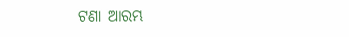ଟଣା ଆରମ୍ଭ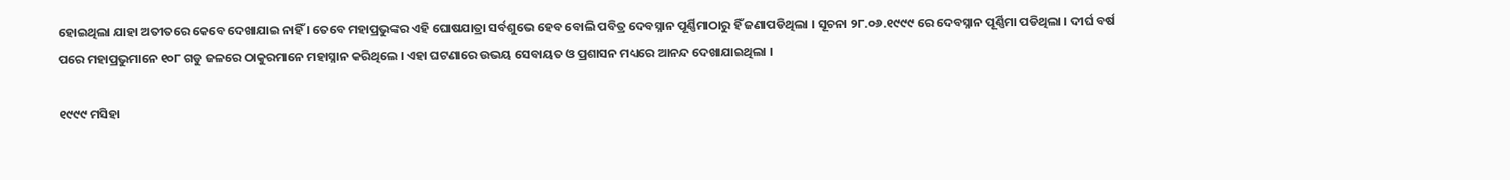ହୋଇଥିଲା ଯାହା ଅତୀତରେ କେବେ ଦେଖାଯାଇ ନାହିଁ । ତେବେ ମହାପ୍ରଭୁଙ୍କର ଏହି ଘୋଷଯାତ୍ରା ସର୍ବଶୁଭେ ହେବ ବୋଲି ପବିତ୍ର ଦେବସ୍ନାନ ପୂର୍ଣ୍ଣିମାଠାରୁ ହିଁ ଜଣାପଡିଥିଲା । ସୂଚନା ୨୮.୦୬.୧୯୯୯ ରେ ଦେବସ୍ନାନ ପୂର୍ଣ୍ଣିମା ପଡିଥିଲା । ଦୀର୍ଘ ବର୍ଷ ପରେ ମହାପ୍ରଭୁମାନେ ୧୦୮ ଗଡୁ ଜଳରେ ଠାକୁରମାନେ ମହାସ୍ନାନ କରିଥିଲେ । ଏହା ଘଟଣାରେ ଉଭୟ ସେବାୟତ ଓ ପ୍ରଶାସନ ମଧ୍ୟରେ ଆନନ୍ଦ ଦେଖାଯାଇଥିଲା ।

୧୯୯୯ ମସିହା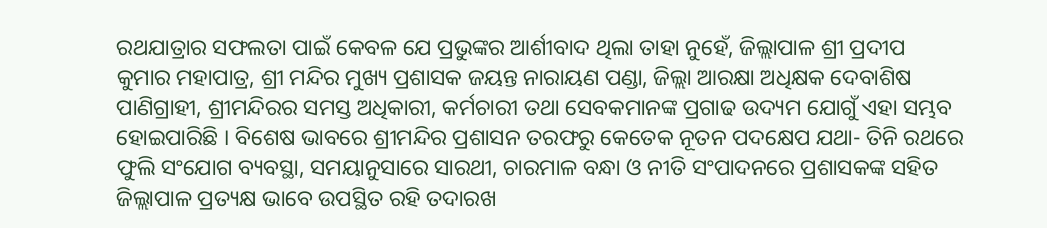ରଥଯାତ୍ରାର ସଫଲତା ପାଇଁ କେବଳ ଯେ ପ୍ରଭୁଙ୍କର ଆର୍ଶୀବାଦ ଥିଲା ତାହା ନୁହେଁ, ଜିଲ୍ଲାପାଳ ଶ୍ରୀ ପ୍ରଦୀପ କୁମାର ମହାପାତ୍ର, ଶ୍ରୀ ମନ୍ଦିର ମୁଖ୍ୟ ପ୍ରଶାସକ ଜୟନ୍ତ ନାରାୟଣ ପଣ୍ଡା, ଜିଲ୍ଲା ଆରକ୍ଷା ଅଧିକ୍ଷକ ଦେବାଶିଷ ପାଣିଗ୍ରାହୀ, ଶ୍ରୀମନ୍ଦିରର ସମସ୍ତ ଅଧିକାରୀ, କର୍ମଚାରୀ ତଥା ସେବକମାନଙ୍କ ପ୍ରଗାଢ ଉଦ୍ୟମ ଯୋଗୁଁ ଏହା ସମ୍ଭବ ହୋଇପାରିଛି । ବିଶେଷ ଭାବରେ ଶ୍ରୀମନ୍ଦିର ପ୍ରଶାସନ ତରଫରୁ କେତେକ ନୂତନ ପଦକ୍ଷେପ ଯଥା- ତିନି ରଥରେ ଫୁଲି ସଂଯୋଗ ବ୍ୟବସ୍ଥା, ସମୟାନୁସାରେ ସାରଥୀ, ଚାରମାଳ ବନ୍ଧା ଓ ନୀତି ସଂପାଦନରେ ପ୍ରଶାସକଙ୍କ ସହିତ ଜିଲ୍ଲାପାଳ ପ୍ରତ୍ୟକ୍ଷ ଭାବେ ଉପସ୍ଥିତ ରହି ତଦାରଖ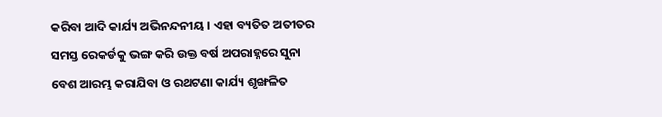କରିବା ଆଦି କାର୍ଯ୍ୟ ଅଭିନନ୍ଦନୀୟ । ଏହା ବ୍ୟତିତ ଅତୀତର ସମସ୍ତ ରେକର୍ଡକୁ ଭଙ୍ଗ କରି ଉକ୍ତ ବର୍ଷ ଅପରାହ୍ନରେ ସୁନା ବେଶ ଆରମ୍ଭ କରାଯିବା ଓ ରଥଟଣା କାର୍ଯ୍ୟ ଶୃଙ୍ଖଳିତ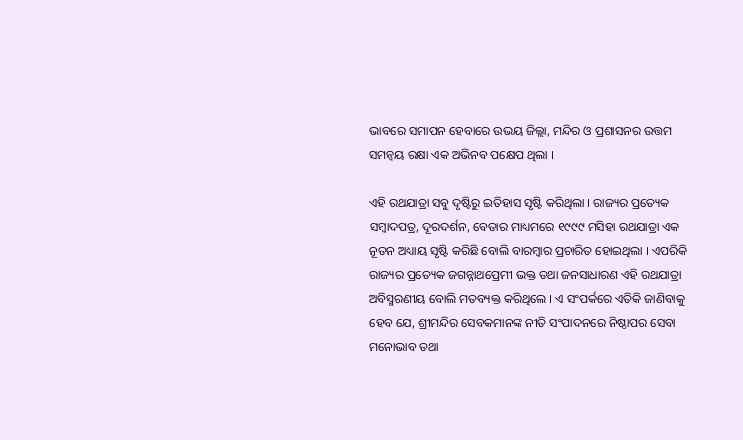ଭାବରେ ସମାପନ ହେବାରେ ଉଭୟ ଜିଲ୍ଲା, ମନ୍ଦିର ଓ ପ୍ରଶାସନର ଉତ୍ତମ ସମନ୍ୱୟ ରକ୍ଷା ଏକ ଅଭିନବ ପକ୍ଷେପ ଥିଲା ।

ଏହି ରଥଯାତ୍ରା ସବୁ ଦୃଷ୍ଟିରୁ ଇତିହାସ ସୃଷ୍ଟି କରିଥିଲା । ରାଜ୍ୟର ପ୍ରତ୍ୟେକ ସମ୍ବାଦପତ୍ର, ଦୂରଦର୍ଶନ, ବେତାର ମାଧ୍ୟମରେ ୧୯୯୯ ମସିହା ରଥଯାତ୍ରା ଏକ ନୂତନ ଅଧ୍ୟାୟ ସୃଷ୍ଟି କରିଛି ବୋଲି ବାରମ୍ବାର ପ୍ରଚାରିତ ହୋଇଥିଲା । ଏପରିକି ରାଜ୍ୟର ପ୍ରତ୍ୟେକ ଜଗନ୍ନାଥପ୍ରେମୀ ଭକ୍ତ ତଥା ଜନସାଧାରଣ ଏହି ରଥଯାତ୍ରା ଅବିସ୍ମରଣୀୟ ବୋଲି ମତବ୍ୟକ୍ତ କରିଥିଲେ । ଏ ସଂପର୍କରେ ଏତିକି ଜାଣିବାକୁ ହେବ ଯେ, ଶ୍ରୀମନ୍ଦିର ସେବକମାନଙ୍କ ନୀତି ସଂପାଦନରେ ନିଷ୍ଠାପର ସେବା ମନୋଭାବ ତଥା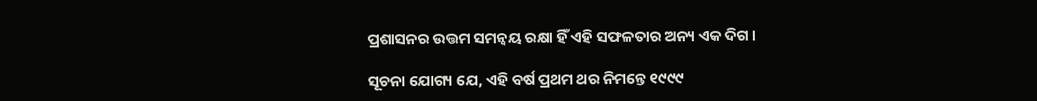ପ୍ରଶାସନର ଉତ୍ତମ ସମନ୍ୱୟ ରକ୍ଷା ହିଁ ଏହି ସଫଳତାର ଅନ୍ୟ ଏକ ଦିଗ ।

ସୂଚନା ଯୋଗ୍ୟ ଯେ, ଏହି ବର୍ଷ ପ୍ରଥମ ଥର ନିମନ୍ତେ ୧୯୯୯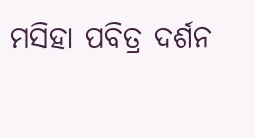ମସିହା ପବିତ୍ର ଦର୍ଶନ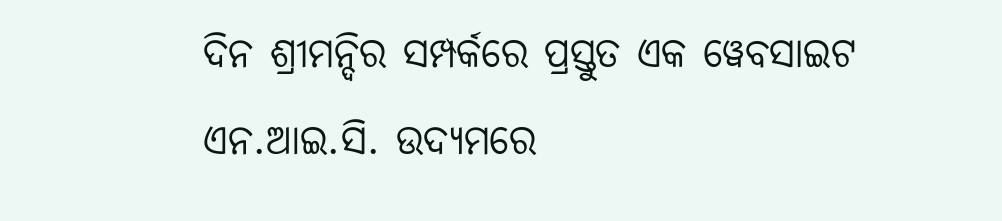ଦିନ ଶ୍ରୀମନ୍ଦିର ସମ୍ପର୍କରେ ପ୍ରସ୍ତୁତ ଏକ ୱେବସାଇଟ ଏନ.ଆଇ.ସି. ଉଦ୍ୟମରେ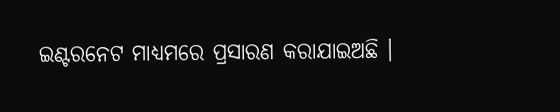ଇଣ୍ଟରନେଟ ମାଧ୍ୟମରେ ପ୍ରସାରଣ କରାଯାଇଅଛି ।